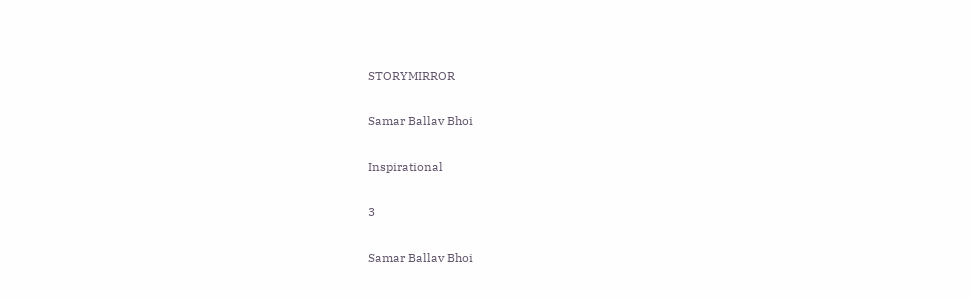STORYMIRROR

Samar Ballav Bhoi

Inspirational

3

Samar Ballav Bhoi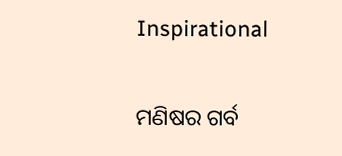Inspirational

ମଣିଷର ଗର୍ବ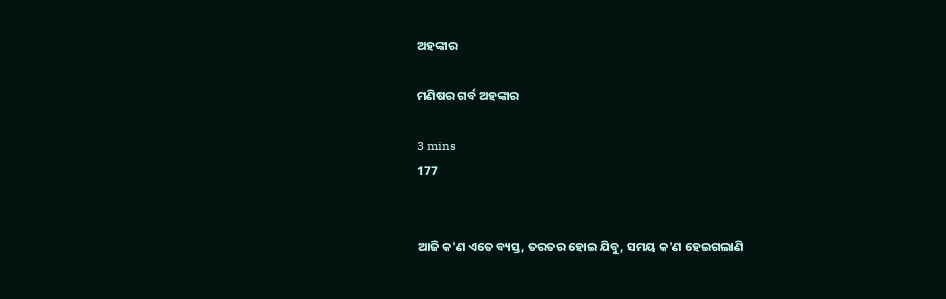ଅହଙ୍କାର

ମଣିଷର ଗର୍ବ ଅହଙ୍କାର

3 mins
177


ଆଜି କ'ଣ ଏତେ ବ୍ୟସ୍ତ, ତରତର ହୋଇ ଯିବୁ, ସମୟ କ'ଣ ହେଇଗଲାଣି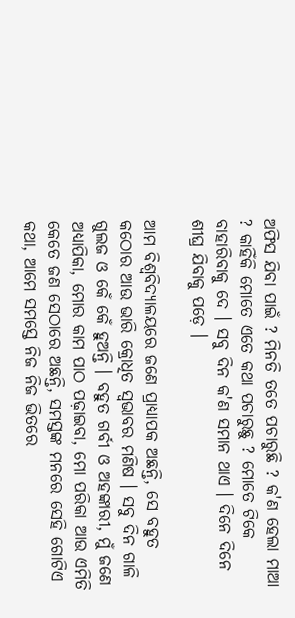ଅଫିସ ଯିବା ପାଇଁ ? ମିନତି ତତେ ପଚାରୁଛି ? କ'ଣ ହେଲା ମାଆ ? କାହିଁକି ମୋତେ ଏତେ କଥା ପଚାରୁଛୁ ? ମୋତେ ଟିକେ ବାହାରିବାକୁ ଦେ । ସବୁ ଦିନ କ'ଣ ସମାନ ଥାଏ । ଦିନେ ଦିନେ ଶୀଘ୍ର ଯିବାକୁ ପଡ଼େ ।

ଆମ ବିଶ୍ୱବିଦ୍ୟାଳୟରେ ଜଣେ ପ୍ରାଧ୍ୟାପକ ଅଛନ୍ତି, ସେ ବହୁତ କଠୋର ଆଉ ଭାରି କ୍ରୋଧିତ ସ୍ୱଭାବର ମଣିଷ । ସବୁ ଦିନ ଗାଳି ଗୁଲଜ ଓ କେଁ କେଁ ହୁଅନ୍ତି । ବହୁତ ଗର୍ବୀ ଓ ଅହଙ୍କାରୀ, ମୁଁ ଜଣେ ଅଧ୍ୟାପିକା, ମୋର କାମ ପାଠ ପଢ଼ାଇବା, ମୋ ପରିକା ଆଉ ଏମିତି କେତେ ଜଣ ସେଠାରେ ଅଛନ୍ତି, ସମସ୍ତଙ୍କ ମନରେ ସେହି ଗୋଟିଏ କଥା, ଆମେ ସମସ୍ତେ ନିଜ ନିଜ ଭିତରେ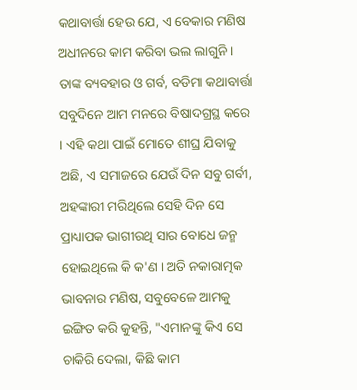କଥାବାର୍ତ୍ତା ହେଉ ଯେ, ଏ ବେକାର ମଣିଷ ଅଧୀନରେ କାମ କରିବା ଭଲ ଲାଗୁନି । ତାଙ୍କ ବ୍ୟବହାର ଓ ଗର୍ବ, ବଡିମା କଥାବାର୍ତ୍ତା ସବୁଦିନେ ଆମ ମନରେ ବିଷାଦଗ୍ରସ୍ଥ କରେ । ଏହି କଥା ପାଇଁ ମୋତେ ଶୀଘ୍ର ଯିବାକୁ ଅଛି, ଏ ସମାଜରେ ଯେଉଁ ଦିନ ସବୁ ଗର୍ବୀ, ଅହଙ୍କାରୀ ମରିଥିଲେ ସେହି ଦିନ ସେ ପ୍ରାଧ୍ୟାପକ ଭାଗୀରଥି ସାର ବୋଧେ ଜନ୍ମ ହୋଇଥିଲେ କି କ'ଣ । ଅତି ନକାରାତ୍ମକ ଭାବନାର ମଣିଷ, ସବୁବେଳେ ଆମକୁ ଇଙ୍ଗିତ କରି କୁହନ୍ତି, "ଏମାନଙ୍କୁ କିଏ ସେ ଚାକିରି ଦେଲା, କିଛି କାମ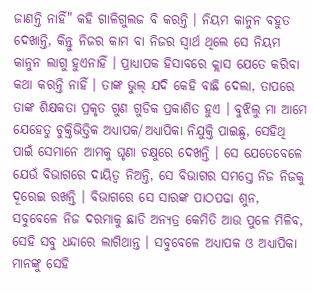ଜାଣନ୍ତି ନାହିଁ" କହି ଗାଳିଗୁଲଜ ବି କରନ୍ତି । ନିୟମ କାନୁନ ବହୁତ ଦେଖାନ୍ତି, କିନ୍ତୁ ନିଜର କାମ ବା ନିଜର ସ୍ୱାର୍ଥ ଥିଲେ ସେ ନିୟମ କାନୁନ ଲାଗୁ ହୁଏନାହିଁ । ପ୍ରାଧ୍ୟାପକ ହିସାବରେ କ୍ଲାସ ଯେତେ କରିବା କଥା କରନ୍ତି ନାହିଁ । ତାଙ୍କ ଭୁଲ୍ ଯଦି କେହି ବାଛି ଦେଲା, ତାପରେ ତାଙ୍କ ଶିକ୍ଷକତା ପ୍ରକୃତ ଗୁଣ ଗୁଡିକ ପ୍ରକାଶିତ ହୁଏ । ବୁଝିଲୁ ମା ଆମେ ଯେହେତୁ ଚୁକ୍ତିଭିତ୍ତିକ ଅଧ୍ୟାପକ/ଅଧ୍ୟାପିକା ନିଯୁକ୍ତି ପାଇଛୁ, ସେହିଥି ପାଇଁ ସେମାନେ ଆମକୁ ଘୃଣା ଚକ୍ଷୁରେ ଦେଖନ୍ତି । ସେ ଯେତେବେଳେ ଯେଉଁ ବିଭାଗରେ ଦାୟିତ୍ଵ ନିଅନ୍ତି, ସେ ବିଭାଗର ସମସ୍ତେ ନିଜ ନିଜକୁ ଦୂରେଇ ରଖନ୍ତି । ବିଭାଗରେ ସେ ସାରଙ୍କ ପାଠପଢା ଶୁନ, ସବୁବେଳେ ନିଜ ଦରମାକୁ ଛାଡି ଅନ୍ୟତ୍ର କେମିତି ଆଉ ପୁଳେ ମିଳିବ, ସେହି ସବୁ ଧନ୍ଦାରେ ଲାଗିଥାନ୍ତ । ସବୁବେଳେ ଅଧ୍ୟାପକ ଓ ଅଧ୍ୟାପିକା ମାନଙ୍କୁ ସେହି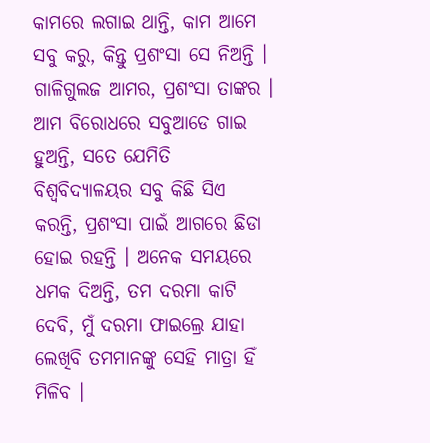କାମରେ ଲଗାଇ ଥାନ୍ତି, କାମ ଆମେ ସବୁ କରୁ, କିନ୍ତୁ ପ୍ରଶଂସା ସେ ନିଅନ୍ତି । ଗାଳିଗୁଲଜ ଆମର, ପ୍ରଶଂସା ତାଙ୍କର । ଆମ ବିରୋଧରେ ସବୁଆଡେ ଗାଇ ହୁଅନ୍ତି, ସତେ ଯେମିତି ବିଶ୍ୱବିଦ୍ୟାଳୟର ସବୁ କିଛି ସିଏ କରନ୍ତି, ପ୍ରଶଂସା ପାଇଁ ଆଗରେ ଛିଡା ହୋଇ ରହନ୍ତି । ଅନେକ ସମୟରେ ଧମକ ଦିଅନ୍ତି, ତମ ଦରମା କାଟି ଦେବି, ମୁଁ ଦରମା ଫାଇଲ୍ରେ ଯାହା ଲେଖିବି ତମମାନଙ୍କୁ ସେହି ମାତ୍ରା ହିଁ ମିଳିବ ।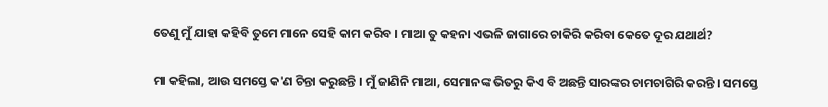ତେଣୁ ମୁଁ ଯାହା କହିବି ତୁମେ ମାନେ ସେହି କାମ କରିବ । ମାଆ ତୁ କହନା ଏଭଳି ଜାଗାରେ ଚାକିରି କରିବା କେତେ ଦୂର ଯଥାର୍ଥ?

ମା କହିଲା, ଆଉ ସମସ୍ତେ କ'ଣ ଚିନ୍ତା କରୁଛନ୍ତି । ମୁଁ ଜାଣିନି ମାଆ, ସେମାନଙ୍କ ଭିତରୁ କିଏ ବି ଅଛନ୍ତି ସାରଙ୍କର ଚାମଚାଗିରି କରନ୍ତି । ସମସ୍ତେ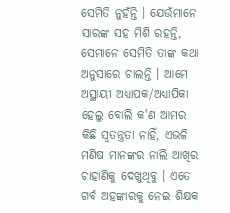ସେମିତି ନୁହଁନ୍ତି । ଯେଉଁମାନେ ସାରଙ୍କ ସହ ମିଶି ରହନ୍ତି, ସେମାନେ ସେମିତି ତାଙ୍କ କଥା ଅନୁସାରେ ଚାଲନ୍ତି । ଆମେ ଅସ୍ଥାୟୀ ଅଧ୍ୟାପକ/ଅଧ୍ୟାପିକା ହେଲୁ ବୋଲି କ'ଣ ଆମର କିଛି ସ୍ୱତନ୍ତ୍ରତା ନାହିଁ, ଏଭଳି ମଣିଷ ମାନଙ୍କର ନାଲି ଆଖିର ଚାହାଣିକୁ ଦେଖୁଥିବୁ । ଏତେ ଗର୍ବ ଅହଙ୍କାରକୁ ନେଇ ଶିକ୍ଷକ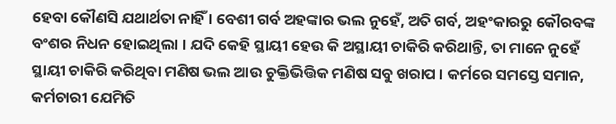ହେବା କୌଣସି ଯଥାର୍ଥତା ନାହିଁ । ବେଶୀ ଗର୍ବ ଅହଙ୍କାର ଭଲ ନୁହେଁ, ଅତି ଗର୍ବ, ଅହଂକାରରୁ କୌରବଙ୍କ ବଂଶର ନିଧନ ହୋଇଥିଲା । ଯଦି କେହି ସ୍ଥାୟୀ ହେଉ କି ଅସ୍ଥାୟୀ ଚାକିରି କରିଥାନ୍ତି, ତା ମାନେ ନୁହେଁ ସ୍ଥାୟୀ ଚାକିରି କରିଥିବା ମଣିଷ ଭଲ ଆଉ ଚୁକ୍ତିଭିତ୍ତିକ ମଣିଷ ସବୁ ଖରାପ । କର୍ମରେ ସମସ୍ତେ ସମାନ, କର୍ମଚାରୀ ଯେମିତି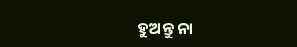ହୁଅନ୍ତୁ ନା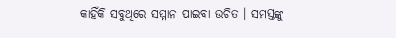କାହିଁକି ସବୁଥିରେ ସମ୍ମାନ ପାଇବା ଉଚିତ । ସମସ୍ତଙ୍କୁ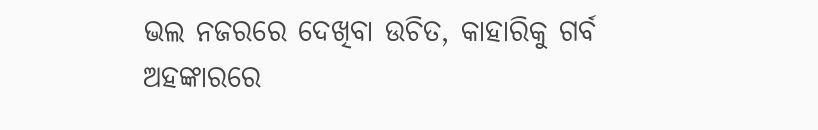ଭଲ ନଜରରେ ଦେଖିବା ଉଚିତ, କାହାରିକୁ ଗର୍ବ ଅହଙ୍କାରରେ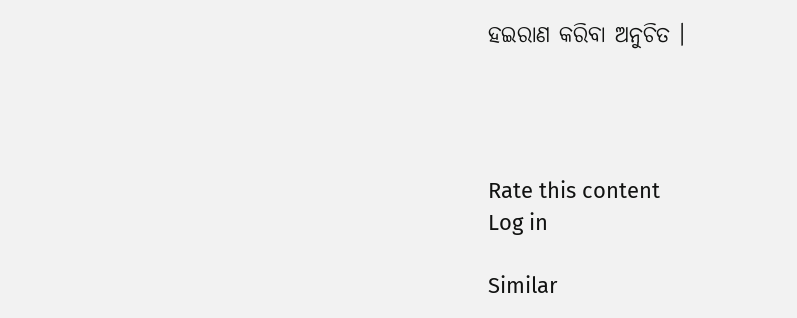ହଇରାଣ କରିବା ଅନୁଚିତ ।




Rate this content
Log in

Similar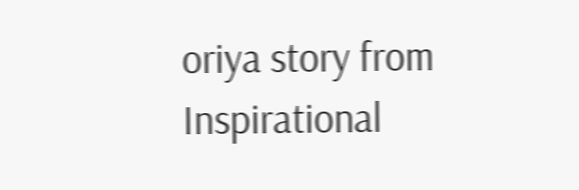oriya story from Inspirational